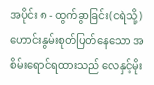အပိုင်း ၈ - ထွက်ခွာခြင်း(ငရဲသို့)
ဟောင်းနွမ်းစုတ်ပြတ်နေသော အစိမ်းရောင်ရထားသည် လေနှင့်မိုး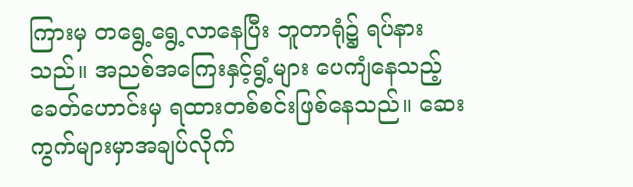ကြားမှ တရွေ့ရွေ့လာနေပြီး ဘူတာရုံ၌ ရပ်နားသည်။ အညစ်အကြေးနှင့်ရွံ့များ ပေကျံနေသည့်ခေတ်ဟောင်းမှ ရထားတစ်စင်းဖြစ်နေသည်။ ဆေးကွက်များမှာအချပ်လိုက်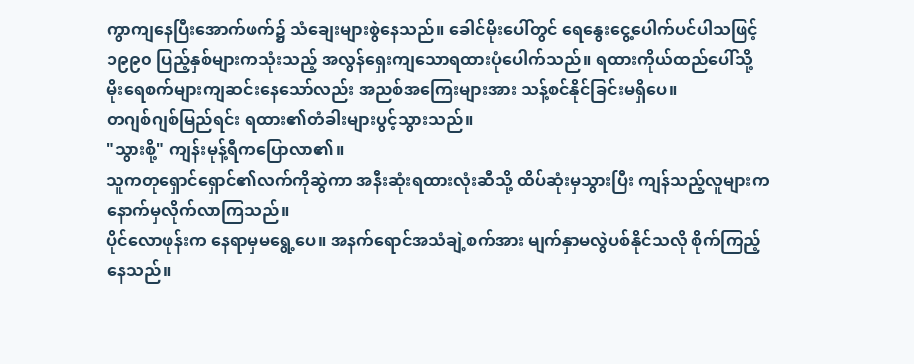ကွာကျနေပြီးအောက်ဖက်၌ သံချေးများစွဲနေသည်။ ခေါင်မိုးပေါ်တွင် ရေနွေးငွေ့ပေါက်ပင်ပါသဖြင့် ၁၉၉၀ ပြည့်နှစ်များကသုံးသည့် အလွန်ရှေးကျသောရထားပုံပေါက်သည်။ ရထားကိုယ်ထည်ပေါ်သို့ မိုးရေစက်များကျဆင်းနေသော်လည်း အညစ်အကြေးများအား သန့်စင်နိုင်ခြင်းမရှိပေ။
တဂျစ်ဂျစ်မြည်ရင်း ရထား၏တံခါးများပွင့်သွားသည်။
"သွားစို့" ကျန်းမုန့်ရီကပြောလာ၏။
သူကတုရှောင်ရှောင်၏လက်ကိုဆွဲကာ အနီးဆုံးရထားလုံးဆီသို့ ထိပ်ဆုံးမှသွားပြီး ကျန်သည့်လူများက နောက်မှလိုက်လာကြသည်။
ပိုင်လောဖုန်းက နေရာမှမရွေ့ပေ။ အနက်ရောင်အသံချဲ့စက်အား မျက်နှာမလွဲပစ်နိုင်သလို စိုက်ကြည့်နေသည်။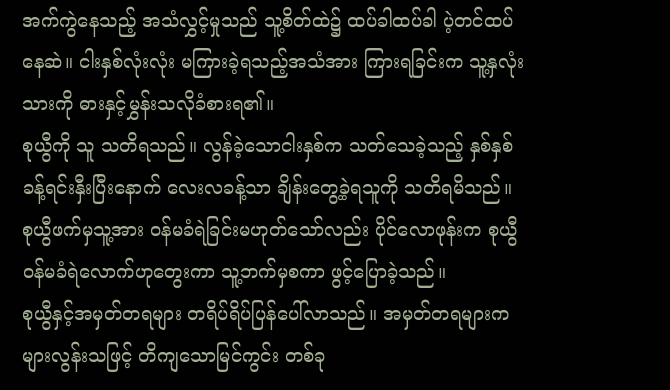အက်ကွဲနေသည့် အသံလွှင့်မှုသည် သူ့စိတ်ထဲ၌ ထပ်ခါထပ်ခါ ပဲ့တင်ထပ်နေဆဲ။ ငါးနှစ်လုံးလုံး မကြားခဲ့ရသည့်အသံအား ကြားရခြင်းက သူ့နှလုံးသားကို ဓားနှင့်မွှန်းသလိုခံစားရ၏။
စုယွီကို သူ သတိရသည်။ လွန်ခဲ့သောငါးနှစ်က သတ်သေခဲ့သည့် နှစ်နှစ်ခန့်ရင်းနှီးပြီးနောက် လေးလခန့်သာ ချိန်းတွေ့ခဲ့ရသူကို သတိရမိသည်။
စုယွီဖက်မှသူ့အား ဝန်မခံရဲခြင်းမဟုတ်သော်လည်း ပိုင်လောဖုန်းက စုယွီဝန်မခံရဲလောက်ဟုတွေးကာ သူ့ဘက်မှစကာ ဖွင့်ပြောခဲ့သည်။
စုယွီနှင့်အမှတ်တရများ တရိပ်ရိပ်ပြန်ပေါ်လာသည်။ အမှတ်တရများက များလွန်းသဖြင့် တိကျသောမြင်ကွင်း တစ်ခု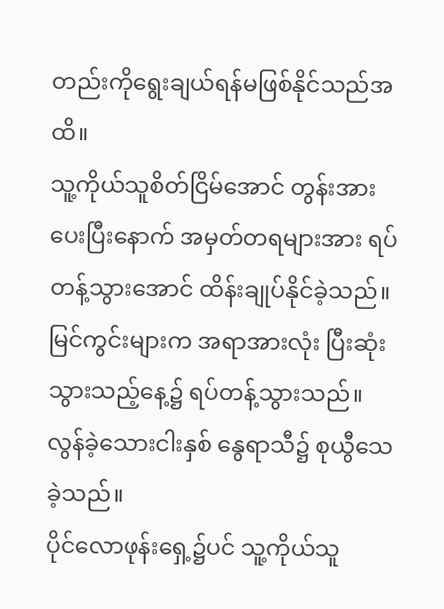တည်းကိုရွေးချယ်ရန်မဖြစ်နိုင်သည်အထိ။
သူ့ကိုယ်သူစိတ်ငြိမ်အောင် တွန်းအားပေးပြီးနောက် အမှတ်တရများအား ရပ်တန့်သွားအောင် ထိန်းချုပ်နိုင်ခဲ့သည်။ မြင်ကွင်းများက အရာအားလုံး ပြီးဆုံးသွားသည့်နေ့၌ ရပ်တန့်သွားသည်။
လွန်ခဲ့သေားငါးနှစ် နွေရာသီ၌ စုယွီသေခဲ့သည်။
ပိုင်လောဖုန်းရှေ့၌ပင် သူ့ကိုယ်သူ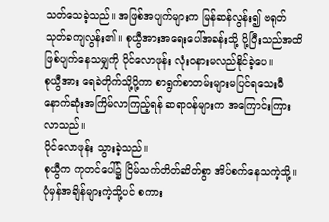သတ်သေခဲ့သည်။ အဖြစ်အပျက်များက မြန်ဆန်လွန်း၍ ဗရုတ်သုတ်ခကျလွန်း၏။ စုယွီအားအရေးပေါ်အခန်းသို့ ပို့ပြီးသည်အထိ ဖြစ်ပျက်နေသမျှကို ပိုင်လောဖုန်း လုံးဝနားမလည်နိုင်ခဲ့ပေ။
စုယွီအား ရေခဲတိုက်သို့ပို့ကာ စာရွက်စာတမ်းများမပြင်ရသေးမီ နောက်ဆုံးအကြိမ်လာကြည့်ရန် ဆရာဝန်များက အကြောင်းကြားလာသည်။
ပိုင်လောဖုန်း သွားခဲ့သည်။
စုယွီက ကုတင်ပေါ်၌ ငြိမ်သက်တိတ်ဆိတ်စွာ အိပ်စက်နေသကဲ့သို့။
ပုံမှန်အချိန်များကဲ့သို့ပင် စကား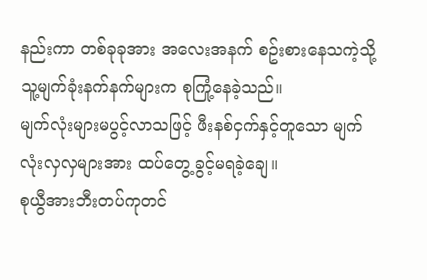နည်းကာ တစ်ခုခုအား အလေးအနက် စဥ်းစားနေသကဲ့သို့ သူ့မျက်ခုံးနက်နက်များက စုကြုံ့နေခဲ့သည်။
မျက်လုံးများမပွင့်လာသဖြင့် ဖီးနစ်ငှက်နှင့်တူသော မျက်လုံးလှလှများအား ထပ်တွေ့ခွင့်မရခဲ့ချေ။
စုယွီအားဘီးတပ်ကုတင်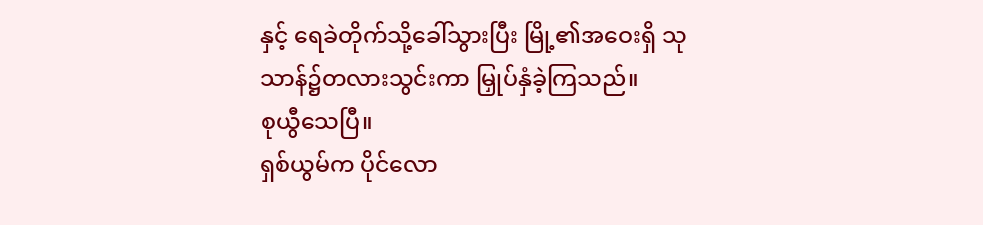နှင့် ရေခဲတိုက်သို့ခေါ်သွားပြီး မြို့၏အဝေးရှိ သုသာန်၌တလားသွင်းကာ မြှုပ်နှံခဲ့ကြသည်။
စုယွီသေပြီ။
ရှစ်ယွမ်က ပိုင်လော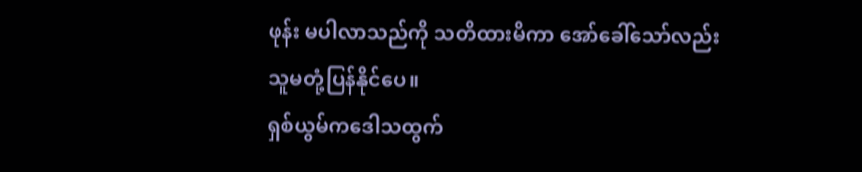ဖုန်း မပါလာသည်ကို သတိထားမိကာ အော်ခေါ်သော်လည်း သူမတုံ့ပြန်နိုင်ပေ။
ရှစ်ယွမ်ကဒေါသထွက်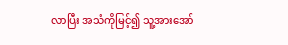လာပြီး အသံကိုမြင့်၍ သူ့အားအော်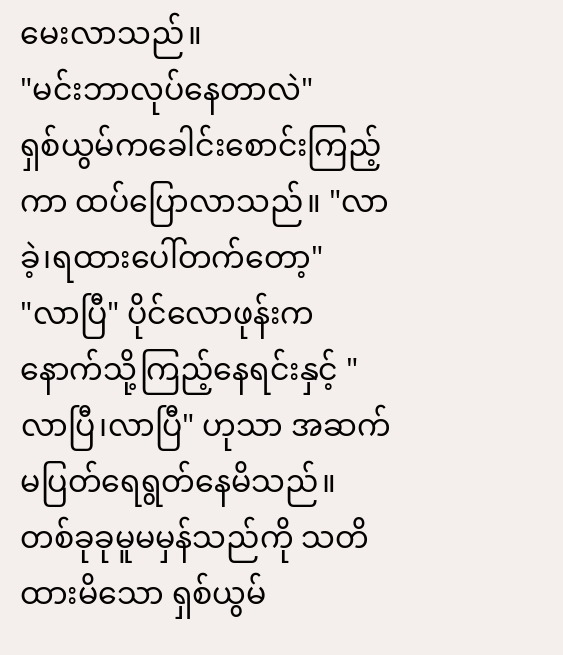မေးလာသည်။
"မင်းဘာလုပ်နေတာလဲ"
ရှစ်ယွမ်ကခေါင်းစောင်းကြည့်ကာ ထပ်ပြောလာသည်။ "လာခဲ့၊ရထားပေါ်တက်တော့"
"လာပြီ" ပိုင်လောဖုန်းက နောက်သို့ကြည့်နေရင်းနှင့် "လာပြီ၊လာပြီ" ဟုသာ အဆက်မပြတ်ရေရွတ်နေမိသည်။
တစ်ခုခုမူမမှန်သည်ကို သတိထားမိသော ရှစ်ယွမ်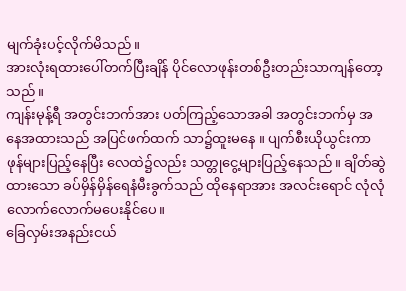မျက်ခုံးပင့်လိုက်မိသည်။
အားလုံးရထားပေါ်တက်ပြီးချိန် ပိုင်လောဖုန်းတစ်ဦးတည်းသာကျန်တော့သည်။
ကျန်းမုန့်ရီ အတွင်းဘက်အား ပတ်ကြည့်သောအခါ အတွင်းဘက်မှ အနေအထားသည် အပြင်ဖက်ထက် သာ၌ထူးမနေ ။ ပျက်စီးယိုယွင်းကာ ဖုန်များပြည့်နေပြီး လေထဲ၌လည်း သတ္တုငွေ့များပြည့်နေသည်။ ချိတ်ဆွဲထားသော ခပ်မှိန်မှိန်ရေနံမီးခွက်သည် ထိုနေရာအား အလင်းရောင် လုံလုံလောက်လောက်မပေးနိုင်ပေ။
ခြေလှမ်းအနည်းငယ်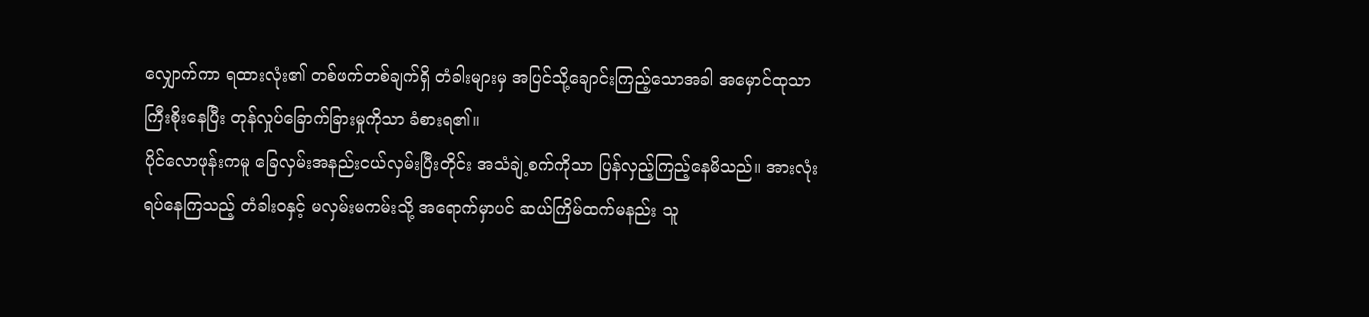လျှောက်ကာ ရထားလုံး၏ တစ်ဖက်တစ်ချက်ရှိ တံခါးများမှ အပြင်သို့ချောင်းကြည့်သောအခါ အမှောင်ထုသာ ကြီးစိုးနေပြီး တုန်လှုပ်ခြောက်ခြားမှုကိုသာ ခံစားရ၏။
ပိုင်လောဖုန်းကမူ ခြေလှမ်းအနည်းငယ်လှမ်းပြီးတိုင်း အသံချဲ့စက်ကိုသာ ပြန်လှည့်ကြည့်နေမိသည်။ အားလုံးရပ်နေကြသည့် တံခါးဝနှင့် မလှမ်းမကမ်းသို့ အရောက်မှာပင် ဆယ်ကြိမ်ထက်မနည်း သူ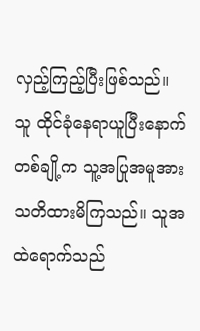လှည့်ကြည့်ပြီးဖြစ်သည်။
သူ ထိုင်ခုံနေရာယူပြီးနောက် တစ်ချို့က သူ့အပြုအမူအား သတိထားမိကြသည်။ သူအထဲရောက်သည်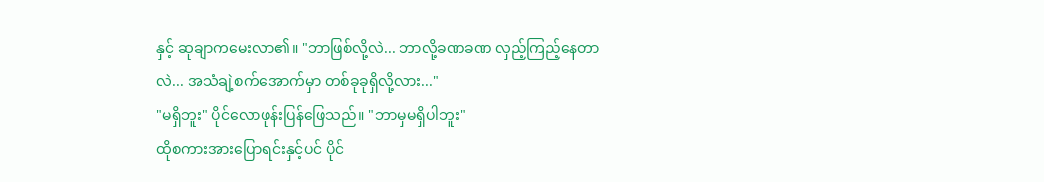နှင့် ဆုချာကမေးလာ၏။ "ဘာဖြစ်လို့လဲ... ဘာလို့ခဏခဏ လှည့်ကြည့်နေတာလဲ... အသံချဲ့စက်အောက်မှာ တစ်ခုခုရှိလို့လား..."
"မရှိဘူး" ပိုင်လောဖုန်းပြန်ဖြေသည်။ "ဘာမှမရှိပါဘူး"
ထိုစကားအားပြောရင်းနှင့်ပင် ပိုင်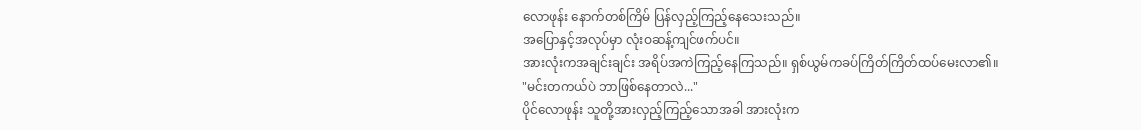လောဖုန်း နောက်တစ်ကြိမ် ပြန်လှည့်ကြည့်နေသေးသည်။
အပြောနှင့်အလုပ်မှာ လုံးဝဆန့်ကျင်ဖက်ပင်။
အားလုံးကအချင်းချင်း အရိပ်အကဲကြည့်နေကြသည်။ ရှစ်ယွမ်ကခပ်ကြိတ်ကြိတ်ထပ်မေးလာ၏။
"မင်းတကယ်ပဲ ဘာဖြစ်နေတာလဲ..."
ပိုင်လောဖုန်း သူတို့အားလှည့်ကြည့်သောအခါ အားလုံးက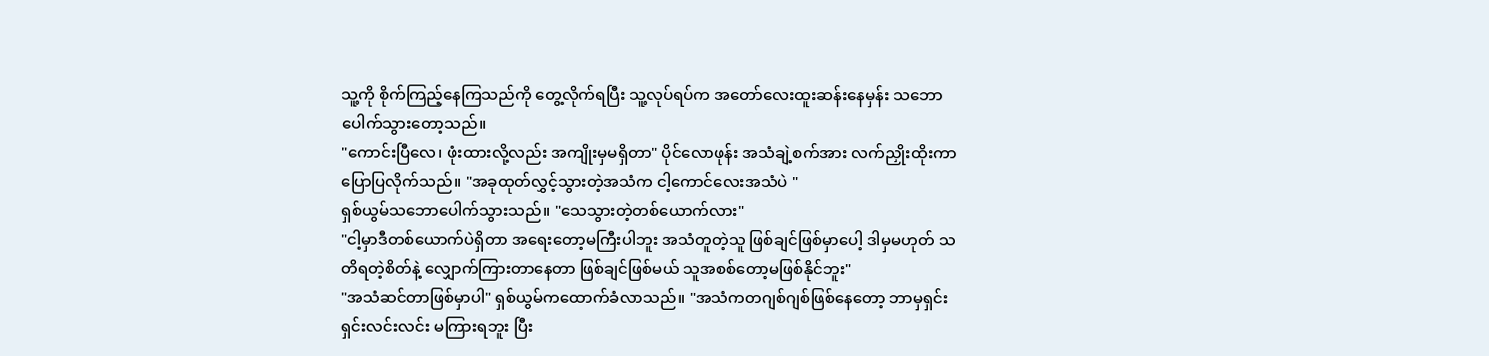သူ့ကို စိုက်ကြည့်နေကြသည်ကို တွေ့လိုက်ရပြီး သူ့လုပ်ရပ်က အတော်လေးထူးဆန်းနေမှန်း သဘောပေါက်သွားတော့သည်။
"ကောင်းပြီလေ၊ ဖုံးထားလို့လည်း အကျိုးမှမရှိတာ" ပိုင်လောဖုန်း အသံချဲ့စက်အား လက်ညှိုးထိုးကာပြောပြလိုက်သည်။ "အခုထုတ်လွှင့်သွားတဲ့အသံက ငါ့ကောင်လေးအသံပဲ "
ရှစ်ယွမ်သဘောပေါက်သွားသည်။ "သေသွားတဲ့တစ်ယောက်လား"
"ငါ့မှာဒီတစ်ယောက်ပဲရှိတာ အရေးတော့မကြီးပါဘူး အသံတူတဲ့သူ ဖြစ်ချင်ဖြစ်မှာပေါ့ ဒါမှမဟုတ် သတိရတဲ့စိတ်နဲ့ လျှောက်ကြားတာနေတာ ဖြစ်ချင်ဖြစ်မယ် သူအစစ်တော့မဖြစ်နိုင်ဘူး"
"အသံဆင်တာဖြစ်မှာပါ" ရှစ်ယွမ်ကထောက်ခံလာသည်။ "အသံကတဂျစ်ဂျစ်ဖြစ်နေတော့ ဘာမှရှင်းရှင်းလင်းလင်း မကြားရဘူး ပြီး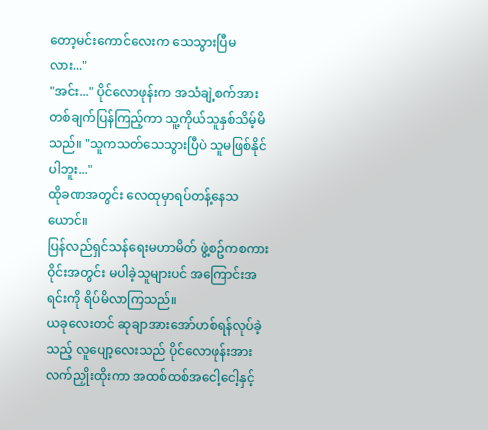တော့မင်းကောင်လေးက သေသွားပြီမလား..."
"အင်း..." ပိုင်လောဖုန်းက အသံချဲ့စက်အား တစ်ချက်ပြန်ကြည့်ကာ သူ့ကိုယ်သူနှစ်သိမ့်မိသည်။ "သူကသတ်သေသွားပြီပဲ သူမဖြစ်နိုင်ပါဘူး..."
ထိုခဏအတွင်း လေထုမှာရပ်တန့်နေသယောင်။
ပြန်လည်ရှင်သန်ရေးမဟာမိတ် ဖွဲ့စဥ်ကစကားဝိုင်းအတွင်း မပါခဲ့သူများပင် အကြောင်းအရင်းကို ရိပ်မိလာကြသည်။
ယခုလေးတင် ဆုချာအားအော်ဟစ်ရန်လုပ်ခဲ့သည့် လူပျော့လေးသည် ပိုင်လောဖုန်းအား လက်ညှိုးထိုးကာ အထစ်ထစ်အငေါ့ငေါ့နှင့်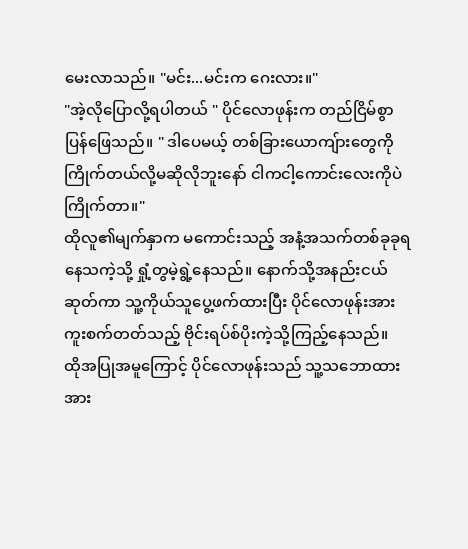မေးလာသည်။ "မင်း...မင်းက ဂေးလား။"
"အဲ့လိုပြောလို့ရပါတယ် " ပိုင်လောဖုန်းက တည်ငြိမ်စွာပြန်ဖြေသည်။ " ဒါပေမယ့် တစ်ခြားယောကျ်ားတွေကို ကြိုက်တယ်လို့မဆိုလိုဘူးနော် ငါကငါ့ကောင်းလေးကိုပဲကြိုက်တာ။"
ထိုလူ၏မျက်နှာက မကောင်းသည့် အနံ့အသက်တစ်ခုခုရနေသကဲ့သို့ ရှုံ့တွမဲ့ရွဲ့နေသည်။ နောက်သို့အနည်းငယ်ဆုတ်ကာ သူ့ကိုယ်သူပွေ့ဖက်ထားပြီး ပိုင်လောဖုန်းအား ကူးစက်တတ်သည့် ဗိုင်းရပ်စ်ပိုးကဲ့သို့ကြည့်နေသည်။
ထိုအပြုအမူကြောင့် ပိုင်လောဖုန်းသည် သူ့သဘောထားအား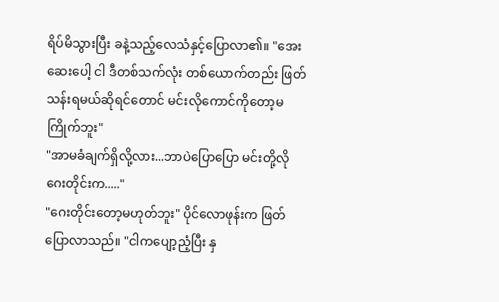ရိပ်မိသွားပြီး ခနဲ့သည့်လေသံနှင့်ပြောလာ၏။ "အေးဆေးပေါ့ ငါ ဒီတစ်သက်လုံး တစ်ယောက်တည်း ဖြတ်သန်းရမယ်ဆိုရင်တောင် မင်းလိုကောင်ကိုတော့မကြိုက်ဘူး"
"အာမခံချက်ရှိလို့လား...ဘာပဲပြောပြော မင်းတို့လိုဂေးတိုင်းက....."
"ဂေးတိုင်းတော့မဟုတ်ဘူး" ပိုင်လောဖုန်းက ဖြတ်ပြောလာသည်။ "ငါကပျော့ညံ့ပြီး နှ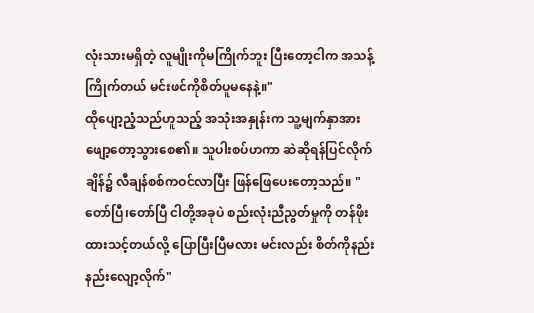လုံးသားမရှိတဲ့ လူမျိုးကိုမကြိုက်ဘူး ပြီးတော့ငါက အသန့်ကြိုက်တယ် မင်းဖင်ကိုစိတ်ပူမနေနဲ့။"
ထိုပျော့ညံ့သည်ဟူသည့် အသုံးအနှုန်းက သူ့မျက်နှာအား ဖျော့တော့သွားစေ၏။ သူပါးစပ်ဟကာ ဆဲဆိုရန်ပြင်လိုက်ချိန်၌ လီချန်စစ်ကဝင်လာပြီး ဖြန်ဖြေပေးတော့သည်။ "တော်ပြီ၊တော်ပြီ ငါတို့အခုပဲ စည်းလုံးညီညွတ်မှုကို တန်ဖိုးထားသင့်တယ်လို့ ပြောပြီးပြီမလား မင်းလည်း စိတ်ကိုနည်းနည်းလျော့လိုက်"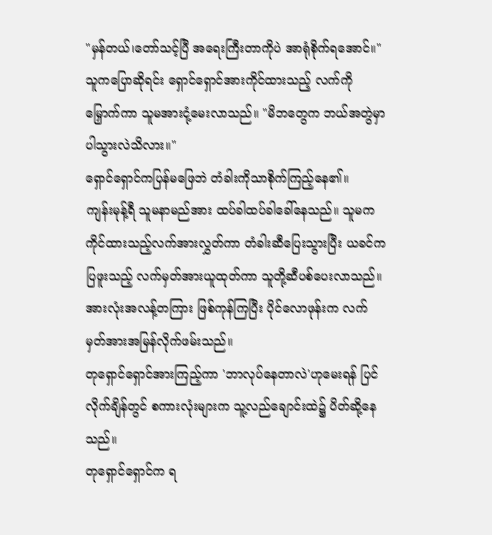"မှန်တယ်၊တော်သင့်ပြီ အရေးကြီးတာကိုပဲ အာရုံစိုက်ရအောင်။" သူကပြောဆိုရင်း ရှောင်ရှောင်အားကိုင်ထားသည့် လက်ကိုမြှောက်ကာ သူမအားငုံ့မေးလာသည်။ "မိဘတွေက ဘယ်အတွဲမှာ ပါသွားလဲသိလား။"
ရှောင်ရှောင်ကပြန်မဖြေဘဲ တံခါးကိုသာစိုက်ကြည့်နေ၏။
ကျန်းမုန့်ရီ သူမနာမည်အား ထပ်ခါထပ်ခါခေါ်နေသည်။ သူမက ကိုင်ထားသည့်လက်အားလွှတ်ကာ တံခါးဆီပြေးသွားပြီး ယခင်ကပြဖူးသည့် လက်မှတ်အားယူထုတ်ကာ သူတို့ဆီပစ်ပေးလာသည်။
အားလုံးအလန့်တကြား ဖြစ်ကုန်ကြပြီး ပိုင်လောဖုန်းက လက်မှတ်အားအမြန်လိုက်ဖမ်းသည်။
တုရှောင်ရှောင်အားကြည့်ကာ 'ဘာလုပ်နေတာလဲ'ဟုမေးရန် ပြင်လိုက်ချိန်တွင် စကားလုံးများက သူ့လည်ချောင်းထဲ၌ ပိတ်ဆို့နေသည်။
တုရှောင်ရှောင်က ရ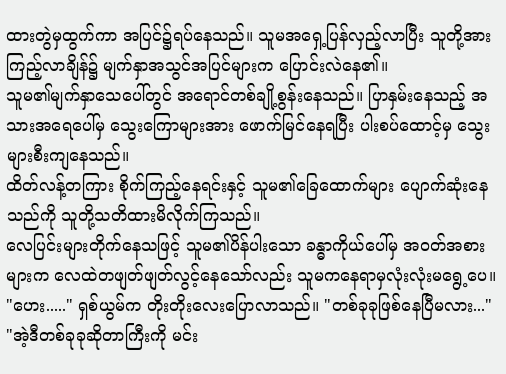ထားတွဲမှထွက်ကာ အပြင်၌ရပ်နေသည်။ သူမအရှေ့ပြန်လှည့်လာပြီး သူတို့အားကြည့်လာချိန်၌ မျက်နှာအသွင်အပြင်များက ပြောင်းလဲနေ၏။
သူမ၏မျက်နှာသေပေါ်တွင် အရောင်တစ်ချို့စွန်းနေသည်။ ပြာနှမ်းနေသည့် အသားအရေပေါ်မှ သွေးကြောများအား ဖောက်မြင်နေရပြီး ပါးစပ်ထောင့်မှ သွေးများစီးကျနေသည်။
ထိတ်လန့်တကြား စိုက်ကြည့်နေရင်းနှင့် သူမ၏ခြေထောက်များ ပျောက်ဆုံးနေသည်ကို သူတို့သတိထားမိလိုက်ကြသည်။
လေပြင်းများတိုက်နေသဖြင့် သူမ၏ပိန်ပါးသော ခန္ဓာကိုယ်ပေါ်မှ အဝတ်အစားများက လေထဲတဖျတ်ဖျတ်လွင့်နေသော်လည်း သူမကနေရာမှလုံးလုံးမရွေ့ပေ။
"ဟေး....." ရှစ်ယွမ်က တိုးတိုးလေးပြောလာသည်။ "တစ်ခုခုဖြစ်နေပြီမလား..."
"အဲ့ဒီတစ်ခုခုဆိုတာကြီးကို မင်း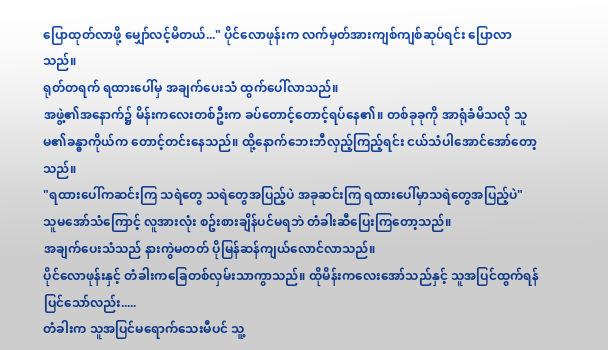ပြောထုတ်လာဖို့ မျှော်လင့်မိတယ်..." ပိုင်လောဖုန်းက လက်မှတ်အားကျစ်ကျစ်ဆုပ်ရင်း ပြောလာသည်။
ရုတ်တရက် ရထားပေါ်မှ အချက်ပေးသံ ထွက်ပေါ်လာသည်။
အဖွဲ့၏အနောက်၌ မိန်းကလေးတစ်ဦးက ခပ်တောင့်တောင့်ရပ်နေ၏။ တစ်ခုခုကို အာရုံခံမိသလို သူမ၏ခန္ဓာကိုယ်က တောင့်တင်းနေသည်။ ထို့နောက်ဘေးဘီလှည့်ကြည့်ရင်း ငယ်သံပါအောင်အော်တော့သည်။
"ရထားပေါ်ကဆင်းကြ သရဲတွေ သရဲတွေအပြည့်ပဲ အခုဆင်းကြ ရထားပေါ်မှာသရဲတွေအပြည့်ပဲ"
သူမအော်သံကြောင့် လူအားလုံး စဥ်းစားချိန်ပင်မရဘဲ တံခါးဆီပြေးကြတော့သည်။
အချက်ပေးသံသည် နားကွဲမတတ် ပိုမြန်ဆန်ကျယ်လောင်လာသည်။
ပိုင်လောဖုန်းနှင့် တံခါးကခြေတစ်လှမ်းသာကွာသည်။ ထိုမိန်းကလေးအော်သည်နှင့် သူအပြင်ထွက်ရန်ပြင်သော်လည်း.....
တံခါးက သူအပြင်မရောက်သေးမီပင် သူ့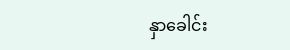နှာခေါင်း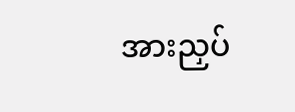အားညှပ်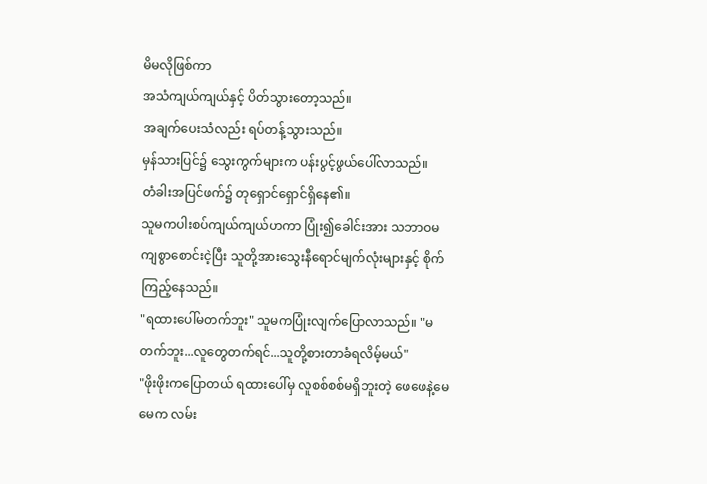မိမလိုဖြစ်ကာ
အသံကျယ်ကျယ်နှင့် ပိတ်သွားတော့သည်။
အချက်ပေးသံလည်း ရပ်တန့်သွားသည်။
မှန်သားပြင်၌ သွေးကွက်များက ပန်းပွင့်ဖွယ်ပေါ်လာသည်။
တံခါးအပြင်ဖက်၌ တုရှောင်ရှောင်ရှိနေ၏။
သူမကပါးစပ်ကျယ်ကျယ်ဟကာ ပြုံး၍ခေါင်းအား သဘာဝမကျစွာစောင်းငဲ့ပြီး သူတို့အားသွေးနီရောင်မျက်လုံးများနှင့် စိုက်ကြည့်နေသည်။
"ရထားပေါ်မတက်ဘူး" သူမကပြုံးလျက်ပြောလာသည်။ "မတက်ဘူး...လူတွေတက်ရင်...သူတို့စားတာခံရလိမ့်မယ်"
"ဖိုးဖိုးကပြောတယ် ရထားပေါ်မှ လူစစ်စစ်မရှိဘူးတဲ့ ဖေဖေနဲ့မေမေက လမ်း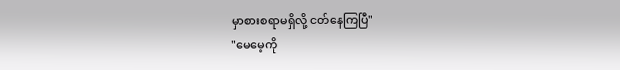မှာစားစရာမရှိလို့ ငတ်နေကြပြီ"
"မေမေ့ကို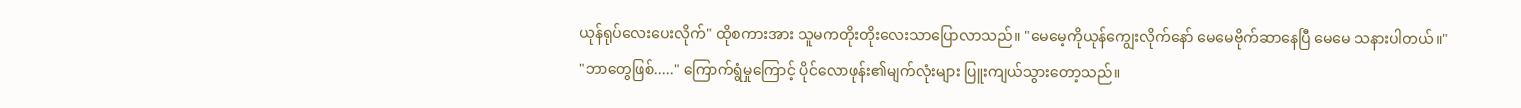ယုန်ရုပ်လေးပေးလိုက်" ထိုစကားအား သူမကတိုးတိုးလေးသာပြောလာသည်။ "မေမေ့ကိုယုန်ကျွေးလိုက်နော် မေမေဗိုက်ဆာနေပြီ မေမေ သနားပါတယ်။"
"ဘာတွေဖြစ်....." ကြောက်ရွံမှုကြောင့် ပိုင်လောဖုန်း၏မျက်လုံးများ ပြူးကျယ်သွားတော့သည်။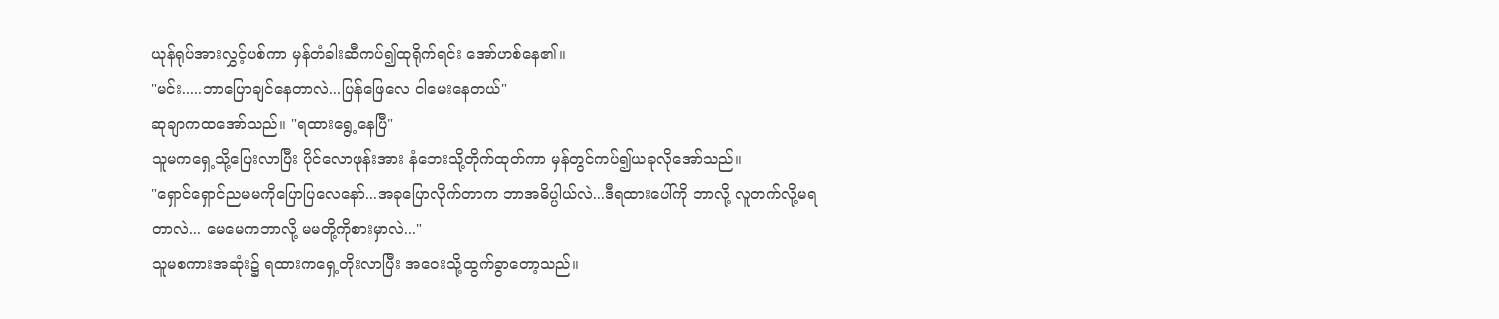ယုန်ရုပ်အားလွှင့်ပစ်ကာ မှန်တံခါးဆီကပ်၍ထုရိုက်ရင်း အော်ဟစ်နေ၏။
"မင်း.....ဘာပြောချင်နေတာလဲ...ပြန်ဖြေလေ ငါမေးနေတယ်"
ဆုချာကထအော်သည်။ "ရထားရွေ့နေပြီ"
သူမကရှေ့သို့ပြေးလာပြီး ပိုင်လောဖုန်းအား နံဘေးသို့တိုက်ထုတ်ကာ မှန်တွင်ကပ်၍ယခုလိုအော်သည်။
"ရှောင်ရှောင်ညမမကိုပြောပြလေနော်...အခုပြောလိုက်တာက ဘာအဓိပ္ပါယ်လဲ...ဒီရထားပေါ်ကို ဘာလို့ လူတက်လို့မရတာလဲ... မေမေကဘာလို့ မမတို့ကိုစားမှာလဲ..."
သူမစကားအဆုံး၌ ရထားကရှေ့တိုးလာပြီး အဝေးသို့ထွက်ခွာတော့သည်။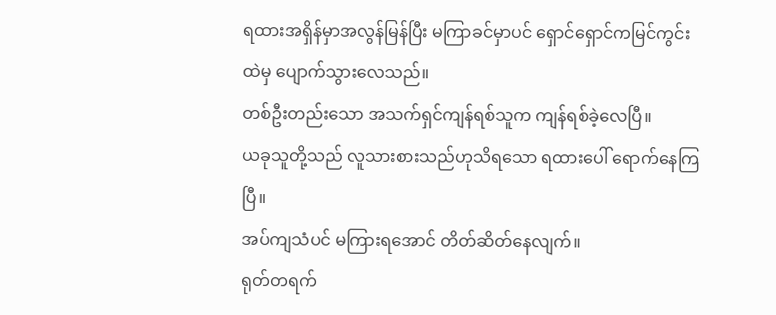ရထားအရှိန်မှာအလွန်မြန်ပြီး မကြာခင်မှာပင် ရှောင်ရှောင်ကမြင်ကွင်းထဲမှ ပျောက်သွားလေသည်။
တစ်ဦးတည်းသော အသက်ရှင်ကျန်ရစ်သူက ကျန်ရစ်ခဲ့လေပြီ။
ယခုသူတို့သည် လူသားစားသည်ဟုသိရသော ရထားပေါ် ရောက်နေကြပြီ။
အပ်ကျသံပင် မကြားရအောင် တိတ်ဆိတ်နေလျက်။
ရုတ်တရက်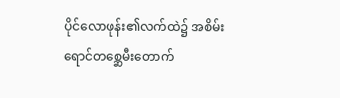ပိုင်လောဖုန်း၏လက်ထဲ၌ အစိမ်းရောင်တစ္ဆေမီးတောက်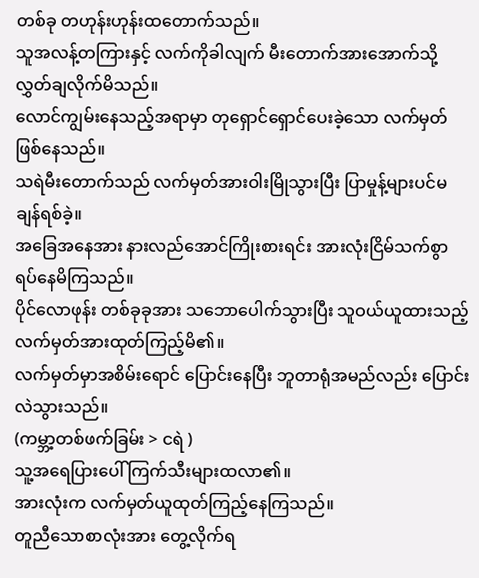တစ်ခု တဟုန်းဟုန်းထတောက်သည်။
သူအလန့်တကြားနှင့် လက်ကိုခါလျက် မီးတောက်အားအောက်သို့ လွှတ်ချလိုက်မိသည်။
လောင်ကျွမ်းနေသည့်အရာမှာ တုရှောင်ရှောင်ပေးခဲ့သော လက်မှတ်ဖြစ်နေသည်။
သရဲမီးတောက်သည် လက်မှတ်အားဝါးမြိုသွားပြီး ပြာမှုန့်များပင်မချန်ရစ်ခဲ့။
အခြေအနေအား နားလည်အောင်ကြိုးစားရင်း အားလုံးငြိမ်သက်စွာ ရပ်နေမိကြသည်။
ပိုင်လောဖုန်း တစ်ခုခုအား သဘောပေါက်သွားပြီး သူဝယ်ယူထားသည့် လက်မှတ်အားထုတ်ကြည့်မိ၏။
လက်မှတ်မှာအစိမ်းရောင် ပြောင်းနေပြီး ဘူတာရုံအမည်လည်း ပြောင်းလဲသွားသည်။
(ကမ္ဘာ့တစ်ဖက်ခြမ်း > ငရဲ )
သူ့အရေပြားပေါ် ကြက်သီးများထလာ၏။
အားလုံးက လက်မှတ်ယူထုတ်ကြည့်နေကြသည်။
တူညီသောစာလုံးအား တွေ့လိုက်ရ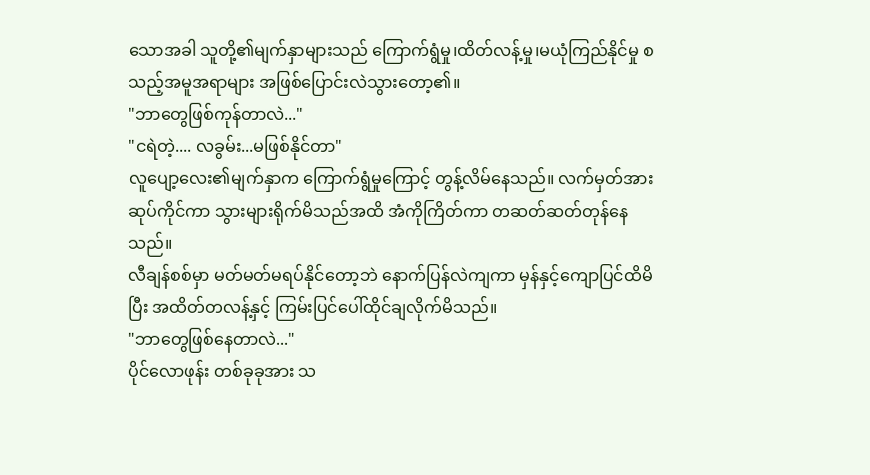သောအခါ သူတို့၏မျက်နှာများသည် ကြောက်ရွံမှု၊ထိတ်လန့်မှု၊မယုံကြည်နိုင်မှု စသည့်အမူအရာများ အဖြစ်ပြောင်းလဲသွားတော့၏။
"ဘာတွေဖြစ်ကုန်တာလဲ..."
"ငရဲတဲ့.... လခွမ်း...မဖြစ်နိုင်တာ"
လူပျော့လေး၏မျက်နှာက ကြောက်ရွံမှုကြောင့် တွန့်လိမ်နေသည်။ လက်မှတ်အားဆုပ်ကိုင်ကာ သွားများရိုက်မိသည်အထိ အံကိုကြိတ်ကာ တဆတ်ဆတ်တုန်နေသည်။
လီချန်စစ်မှာ မတ်မတ်မရပ်နိုင်တော့ဘဲ နောက်ပြန်လဲကျကာ မှန်နှင့်ကျောပြင်ထိမိပြီး အထိတ်တလန့်နှင့် ကြမ်းပြင်ပေါ်ထိုင်ချလိုက်မိသည်။
"ဘာတွေဖြစ်နေတာလဲ..."
ပိုင်လောဖုန်း တစ်ခုခုအား သ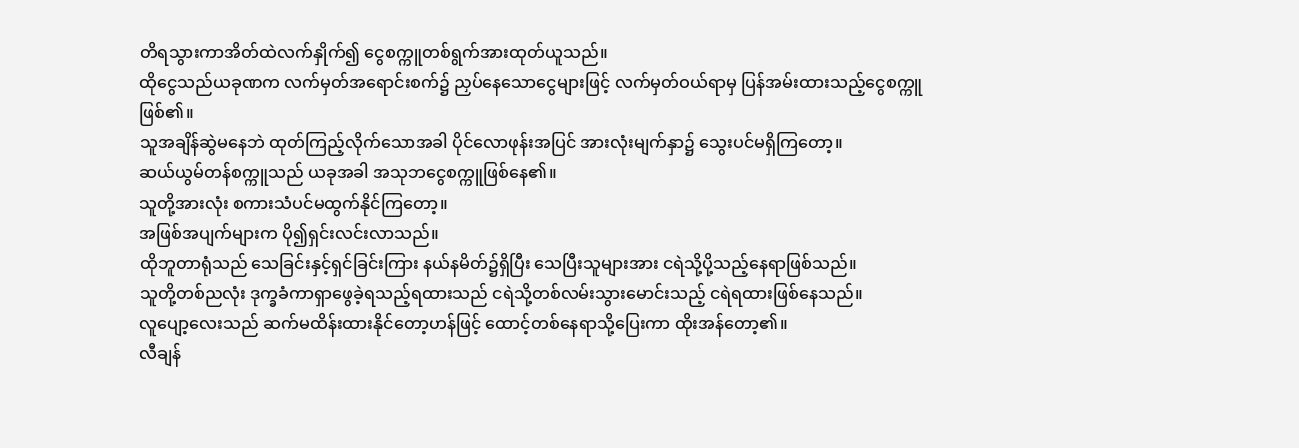တိရသွားကာအိတ်ထဲလက်နှိုက်၍ ငွေစက္ကူတစ်ရွက်အားထုတ်ယူသည်။
ထိုငွေသည်ယခုဏက လက်မှတ်အရောင်းစက်၌ ညှပ်နေသောငွေများဖြင့် လက်မှတ်ဝယ်ရာမှ ပြန်အမ်းထားသည့်ငွေစက္ကူဖြစ်၏။
သူအချိန်ဆွဲမနေဘဲ ထုတ်ကြည့်လိုက်သောအခါ ပိုင်လောဖုန်းအပြင် အားလုံးမျက်နှာ၌ သွေးပင်မရှိကြတော့။
ဆယ်ယွမ်တန်စက္ကူသည် ယခုအခါ အသုဘငွေစက္ကူဖြစ်နေ၏။
သူတို့အားလုံး စကားသံပင်မထွက်နိုင်ကြတော့။
အဖြစ်အပျက်များက ပို၍ရှင်းလင်းလာသည်။
ထိုဘူတာရုံသည် သေခြင်းနှင့်ရှင်ခြင်းကြား နယ်နမိတ်၌ရှိပြီး သေပြီးသူများအား ငရဲသို့ပို့သည့်နေရာဖြစ်သည်။
သူတို့တစ်ညလုံး ဒုက္ခခံကာရှာဖွေခဲ့ရသည့်ရထားသည် ငရဲသို့တစ်လမ်းသွားမောင်းသည့် ငရဲရထားဖြစ်နေသည်။
လူပျော့လေးသည် ဆက်မထိန်းထားနိုင်တော့ဟန်ဖြင့် ထောင့်တစ်နေရာသို့ပြေးကာ ထိုးအန်တော့၏။
လီချန်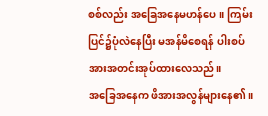စစ်လည်း အခြေအနေမဟန်ပေ။ ကြမ်းပြင်၌ပုံလဲနေပြီး မအန်မိစေရန် ပါးစပ်အားအတင်းအုပ်ထားလေသည်။
အခြေအနေက ဖိအားအလွန်များနေ၏။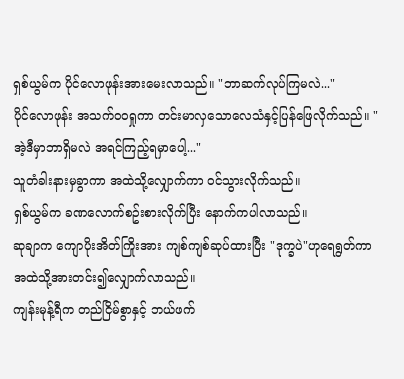ရှစ်ယွမ်က ပိုင်လောဖုန်းအားမေးလာသည်။ "ဘာဆက်လုပ်ကြမလဲ..."
ပိုင်လောဖုန်း အသက်ဝဝရှုကာ တင်းမာလှသောလေသံနှင့်ပြန်ဖြေလိုက်သည်။ "အဲ့ဒီမှာဘာရှိမလဲ အရင်ကြည့်ရမှာပေါ့..."
သူတံခါးနားမှခွာကာ အထဲသို့လျှောက်ကာ ဝင်သွားလိုက်သည်။
ရှစ်ယွမ်က ခဏလောက်စဥ်းစားလိုက်ပြီး နောက်ကပါလာသည်။
ဆုချာက ကျောပိုးအိတ်ကြိုးအား ကျစ်ကျစ်ဆုပ်ထားပြီး "ဒုက္ခပဲ"ဟုရေရွတ်ကာ အထဲသို့အားတင်း၍လျှောက်လာသည်။
ကျန်းမုန့်ရီက တည်ငြိမ်စွာနှင့် ဘယ်ဖက်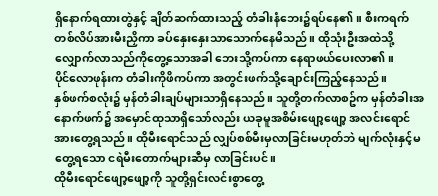ရှိနောက်ရထားတွဲနှင့် ချိတ်ဆက်ထားသည့် တံခါးနံဘေး၌ရပ်နေ၏။ စီးကရက်တစ်လိပ်အားမီးညှိကာ ခပ်နှေးနှေးသာသောက်နေမိသည်။ ထိုသုံးဦးအထဲသို့ လျှောက်လာသည်ကိုတွေ့သောအခါ ဘေးသို့ကပ်ကာ နေရာဖယ်ပေးလာ၏။
ပိုင်လောဖုန်းက တံခါးကိုဖိကပ်ကာ အတွင်းဖက်သို့ချောင်းကြည့်နေသည်။
နှစ်ဖက်စလုံး၌ မှန်တံခါးချပ်များသာရှိနေသည်။ သူတို့တက်လာစဥ်က မှန်တံခါးအနောက်ဖက်၌ အမှောင်ထုသာရှိသော်လည်း ယခုမူအစိမ်းဖျော့ဖျော့ အလင်းရောင်အားတွေ့ရသည်။ ထိုမီးရောင်သည် လျှပ်စစ်မီးမှလာခြင်းမဟုတ်ဘဲ မျက်လုံးနှင့်မတွေ့ရသော ငရဲမီးတောက်များဆီမှ လာခြင်းပင်။
ထိုမီးရောင်ဖျော့ဖျော့ကို သူတို့ရှင်းလင်းစွာတွေ့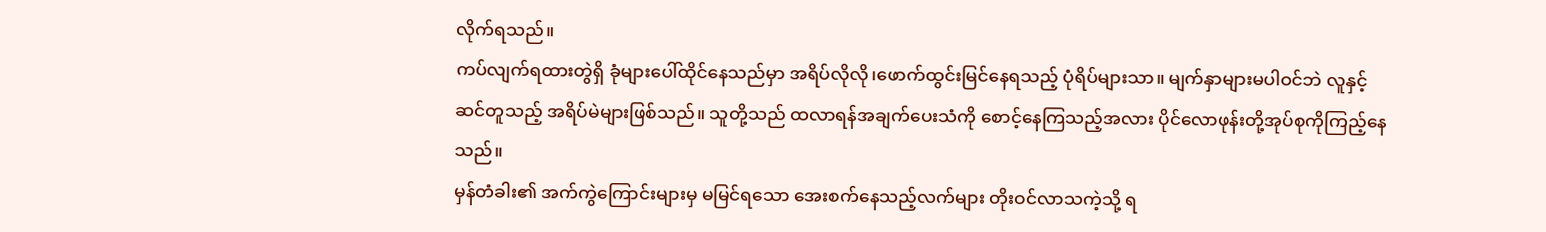လိုက်ရသည်။
ကပ်လျက်ရထားတွဲရှိ ခုံများပေါ်ထိုင်နေသည်မှာ အရိပ်လိုလို၊ဖောက်ထွင်းမြင်နေရသည့် ပုံရိပ်များသာ။ မျက်နှာများမပါဝင်ဘဲ လူနှင့်ဆင်တူသည့် အရိပ်မဲများဖြစ်သည်။ သူတို့သည် ထလာရန်အချက်ပေးသံကို စောင့်နေကြသည့်အလား ပိုင်လောဖုန်းတို့အုပ်စုကိုကြည့်နေသည်။
မှန်တံခါး၏ အက်ကွဲကြောင်းများမှ မမြင်ရသော အေးစက်နေသည့်လက်များ တိုးဝင်လာသကဲ့သို့ ရ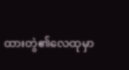ထားတွဲ၏လေထုမှာ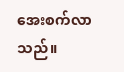အေးစက်လာသည်။